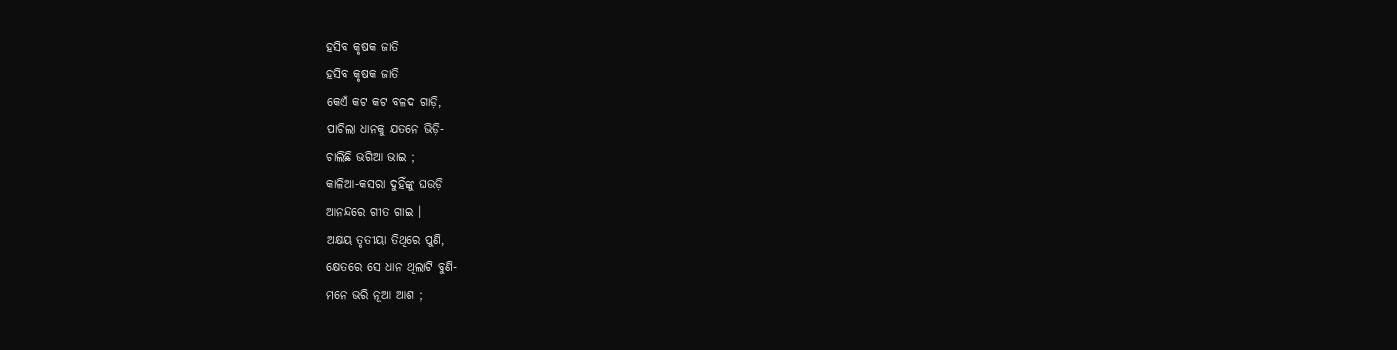ହସିବ କୃଷକ ଜାତି
ହସିବ କୃଷକ ଜାତି
କେଏଁ କଟ କଟ ବଳଦ ଗାଡ଼ି,
ପାଚିଲା ଧାନକୁ ଯତନେ ଭିଡ଼ି-
ଚାଲିଛି ଭଗିଆ ଭାଇ ;
କାଳିଆ-କସରା ଦୁହିଁଙ୍କୁ ଘଉଡ଼ି
ଆନନ୍ଦରେ ଗୀତ ଗାଇ ।
ଅକ୍ଷୟ ତୃତୀୟା ତିଥିରେ ପୁଣି,
କ୍ଷେତରେ ସେ ଧାନ ଥିଲାଟି ବୁଣି-
ମନେ ଭରି ନୂଆ ଆଶ ;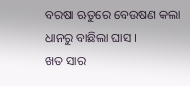ବରଷା ଋତୁରେ ବେଉଷଣ କଲା
ଧାନରୁ ବାଛିଲା ଘାସ ।
ଖତ ସାର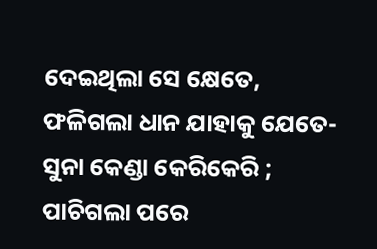ଦେଇଥିଲା ସେ କ୍ଷେତେ,
ଫଳିଗଲା ଧାନ ଯାହାକୁ ଯେତେ-
ସୁନା କେଣ୍ଡା କେରିକେରି ;
ପାଚିଗଲା ପରେ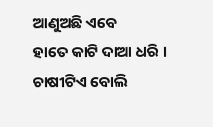ଆଣୁଅଛି ଏବେ
ହାତେ କାଟି ଦାଆ ଧରି ।
ଚାଷୀଟିଏ ବୋଲି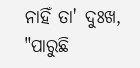ନାହିଁ ତା' ଦୁଃଖ,
"ପାରୁଛି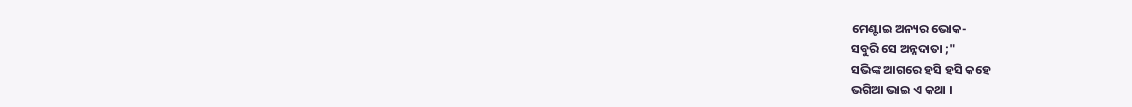ମେଣ୍ଟାଇ ଅନ୍ୟର ଭୋକ-
ସବୁରି ସେ ଅନ୍ନଦାତା ;"
ସଭିଙ୍କ ଆଗରେ ହସି ହସି କହେ
ଭଗିଆ ଭାଇ ଏ କଥା ।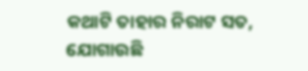କଥାଟି ତାହାର ନିରାଟ ସତ,
ଯୋଗାଉଛି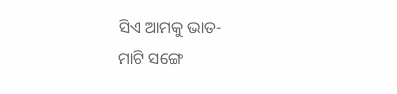ସିଏ ଆମକୁ ଭାତ-
ମାଟି ସଙ୍ଗେ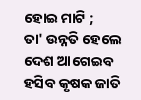ହୋଇ ମାଟି ;
ତା' ଉନ୍ନତି ହେଲେ ଦେଶ ଆଗେଇବ
ହସିବ କୃଷକ ଜାତି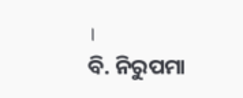।
ବି. ନିରୁପମା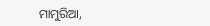ମାମୁରିଆ,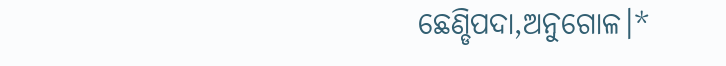ଛେଣ୍ଡିପଦା,ଅନୁଗୋଳ।*